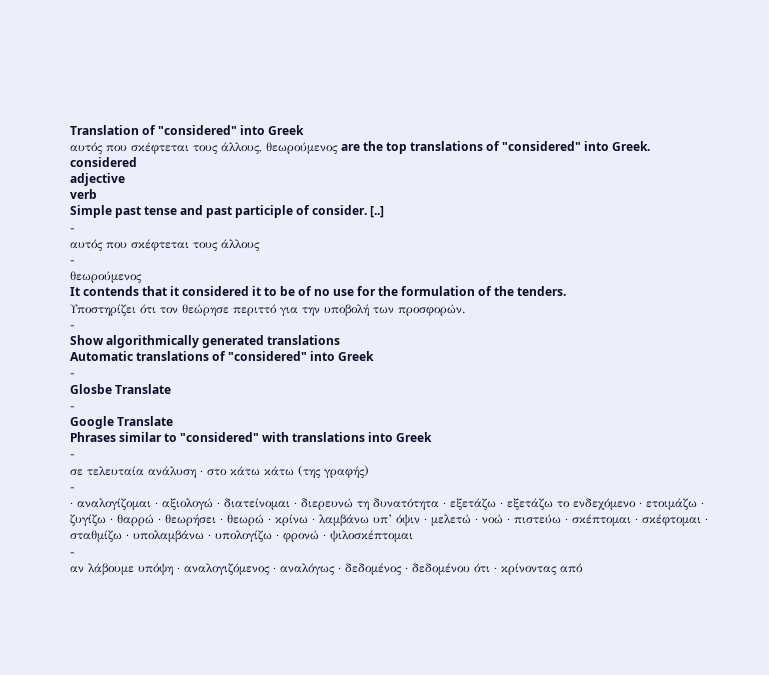Translation of "considered" into Greek
αυτός που σκέφτεται τους άλλους, θεωρούμενος are the top translations of "considered" into Greek.
considered
adjective
verb
Simple past tense and past participle of consider. [..]
-
αυτός που σκέφτεται τους άλλους
-
θεωρούμενος
It contends that it considered it to be of no use for the formulation of the tenders.
Υποστηρίζει ότι τον θεώρησε περιττό για την υποβολή των προσφορών.
-
Show algorithmically generated translations
Automatic translations of "considered" into Greek
-
Glosbe Translate
-
Google Translate
Phrases similar to "considered" with translations into Greek
-
σε τελευταία ανάλυση · στο κάτω κάτω (της γραφής)
-
· αναλογίζομαι · αξιολογώ · διατείνομαι · διερευνώ τη δυνατότητα · εξετάζω · εξετάζω το ενδεχόμενο · ετοιμάζω · ζυγίζω · θαρρώ · θεωρήσει · θεωρώ · κρίνω · λαμβάνω υπ’ όψιν · μελετώ · νοώ · πιστεύω · σκέπτομαι · σκέφτομαι · σταθμίζω · υπολαμβάνω · υπολογίζω · φρονώ · ψιλοσκέπτομαι
-
αν λάβουμε υπόψη · αναλογιζόμενος · αναλόγως · δεδομένος · δεδομένου ότι · κρίνοντας από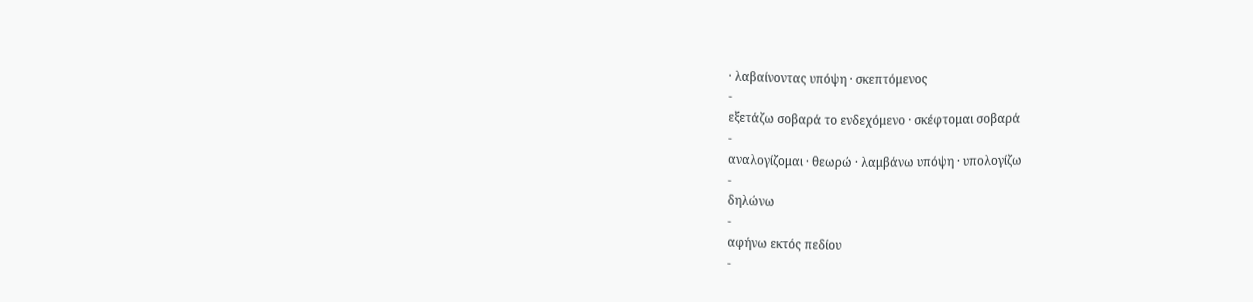· λαβαίνοντας υπόψη · σκεπτόμενος
-
εξετάζω σοβαρά το ενδεχόμενο · σκέφτομαι σοβαρά
-
αναλογίζομαι · θεωρώ · λαμβάνω υπόψη · υπολογίζω
-
δηλώνω
-
αφήνω εκτός πεδίου
-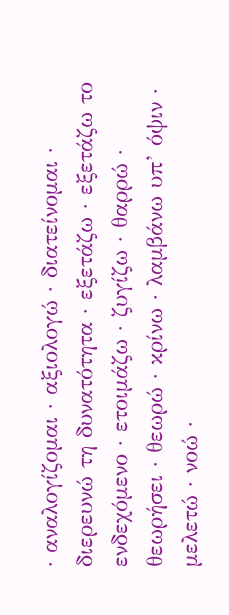· αναλογίζομαι · αξιολογώ · διατείνομαι · διερευνώ τη δυνατότητα · εξετάζω · εξετάζω το ενδεχόμενο · ετοιμάζω · ζυγίζω · θαρρώ · θεωρήσει · θεωρώ · κρίνω · λαμβάνω υπ’ όψιν · μελετώ · νοώ ·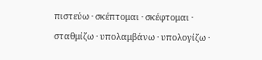πιστεύω · σκέπτομαι · σκέφτομαι · σταθμίζω · υπολαμβάνω · υπολογίζω ·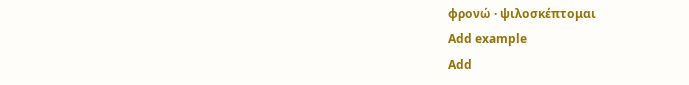φρονώ · ψιλοσκέπτομαι
Add example
Add